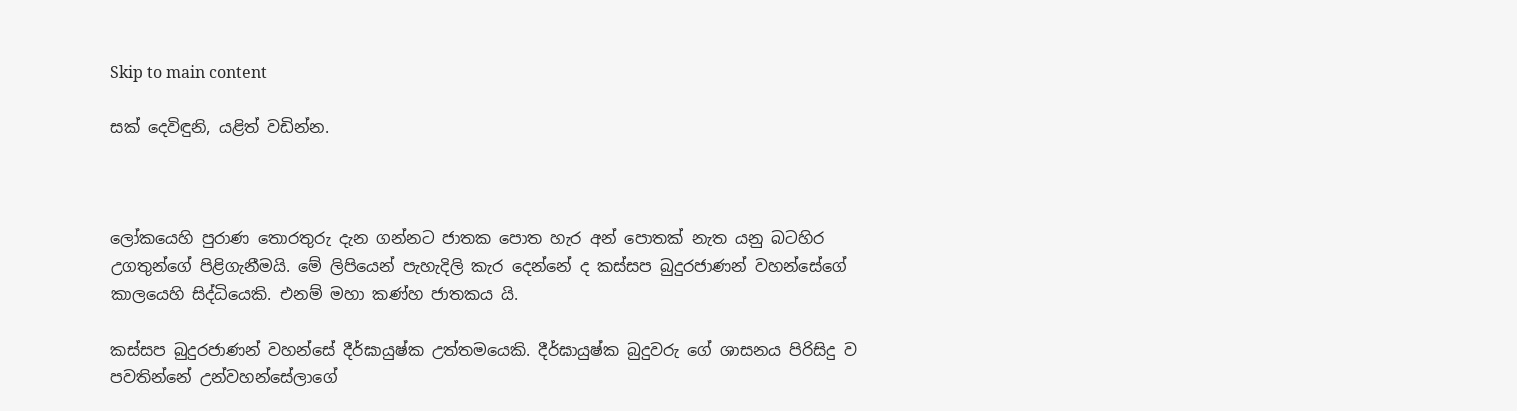Skip to main content

සක් දෙවිඳුනි, යළිත් වඩින්න.



ලෝකයෙහි පුරාණ තොරතුරු දැන ගන්නට ජාතක පොත හැර අන් පොතක් නැත යනු බටහිර උගතුන්ගේ පිළිගැනීමයි. මේ ලිපියෙන් පැහැදිලි කැර දෙන්නේ ද කස්සප බුදුරජාණන් වහන්සේගේ කාලයෙහි සිද්ධියෙකි. එනම් මහා කණ්හ ජාතකය යි.

කස්සප බුදුරජාණන් වහන්සේ දීර්ඝායුෂ්ක උත්තමයෙකි. දීර්ඝායුෂ්ක බුදුවරු ගේ ශාසනය පිරිසිදු ව පවතින්නේ උන්වහන්සේලාගේ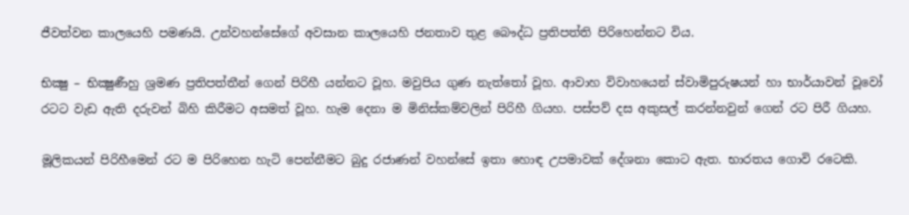ජීවත්වන කාලයෙහි පමණයි. උන්වහන්සේගේ අවසාන කාලයෙහි ජනතාව තුළ බෙ‍‍ෟද්ධ ප්‍රතිපත්ති පිරිහෙන්නට විය.

භික්‍ෂු – භික්‍ෂුණීහු ශ්‍රමණ ප්‍රතිපත්තීන් ගෙන් පිරිහී යන්නට වූහ. මවුපිය ගුණ නැත්තෝ වූහ. ආවාහ විවාහයෙන් ස්වාමිපුරුෂයන් හා භාර්යාවන් වූවෝ රටට වැඩ ඇති දරුවන් බිහි කිරීමට අසමත් වූහ. හැම දෙනා ම මිනිස්කම්වලින් පිරිහී ගියහ. පස්පව් දස අකුසල් කරන්නවුන් ගෙන් රට පිරී ගියහ.

මූලිකයන් පිරිහීමෙන් රට ම පිරිහෙන හැටි පෙන්නීමට බුදු රජාණන් වහන්සේ ඉතා හොඳ උපමාවක් දේශනා කොට ඇත. භාරතය ගොවි රටෙකි.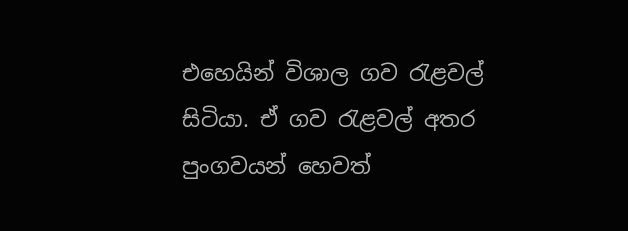එහෙයින් විශාල ගව රැළවල් සිටියා. ඒ ගව රැළවල් අතර පුංගවයන් හෙවත්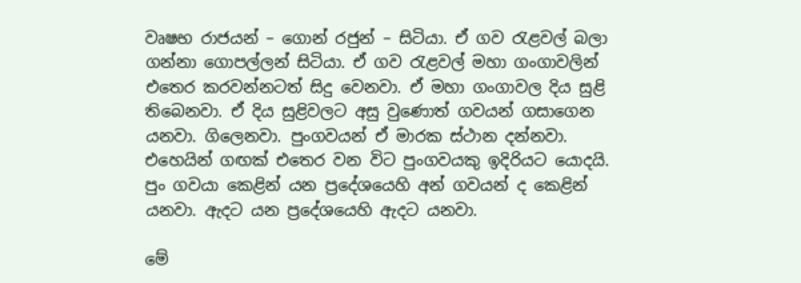වෘෂභ රාජයන් – ගොන් රජුන් – සිටියා. ඒ ගව රැළවල් බලා ගන්නා ගොපල්ලන් සිටියා. ඒ ගව රැළවල් මහා ගංගාවලින් එතෙර කරවන්නටත් සිදු වෙනවා. ඒ මහා ගංගාවල දිය සුළි තිබෙනවා. ඒ දිය සුළිවලට අසු වුණොත් ගවයන් ගසාගෙන යනවා. ගිලෙනවා. පුංගවයන් ඒ මාරක ස්ථාන දන්නවා. එහෙයින් ගඟක් එතෙර වන විට පුංගවයකු ඉදිරියට යොදයි. පුං ගවයා කෙළින් යන ප්‍රදේශයෙහි අන් ගවයන් ද කෙළින් යනවා. ඇදට යන ප්‍රදේශයෙහි ඇදට යනවා.

මේ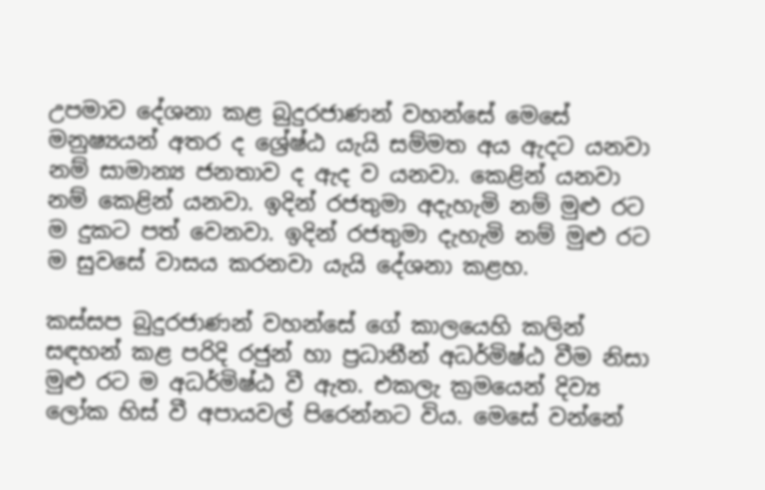උපමාව දේශනා කළ බුදුරජාණන් වහන්සේ මෙසේ මනුෂ්‍යයන් අතර ද ශ්‍රේෂ්ඨ යැයි සම්මත අය ඇදට යනවා නම් සාමාන්‍ය ජනතාව ද ඇද ව යනවා. කෙළින් යනවා නම් කෙළින් යනවා. ඉදින් රජතුමා අදැහැමි නම් මුළු රට ම දුක‍ට පත් වෙනවා. ඉදින් රජතුමා දැහැමි නම් මුළු රට ම සුවසේ වාසය කරනවා යැයි දේශනා කළහ.

කස්සප බුදුරජ‍ාණන් වහන්සේ ගේ කාලයෙහි කලින් සඳහන් කළ පරිදි රජුන් හා ප්‍රධානීන් අධර්මිෂ්ඨ වීම නිසා මුළු රට ම අධර්මිෂ්ඨ වී ඇත. එකලැ ක්‍රමයෙන් දිව්‍ය ලෝක හිස් වී අපායවල් පිරෙන්නට විය. මෙසේ වන්නේ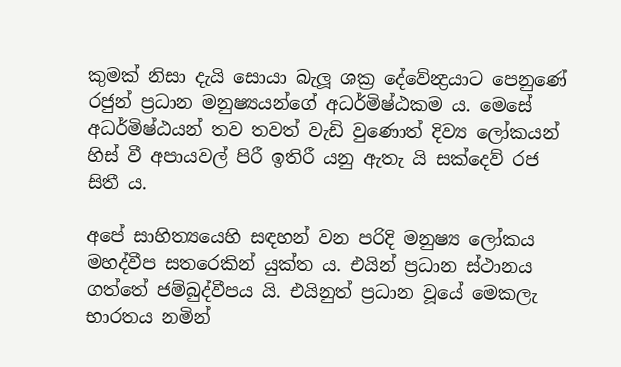කුමක් නිසා දැයි සොයා බැලූ ශක්‍ර දේවේන්‍ද්‍රයාට පෙනුණේ රජුන් ප්‍රධාන මනුෂ්‍යයන්ගේ අධර්මිෂ්ඨකම ය. මෙසේ අධර්මිෂ්ඨයන් තව තවත් වැඩි වුණොත් දිව්‍ය ලෝකයන් හිස් වී අපායවල් පිරී ඉතිරී යනු ඇතැ යි සක්දෙව් රජ සිතී ය.

අපේ සාහිත්‍යයෙහි සඳහන් වන පරිදි මනුෂ්‍ය ලෝකය මහද්වීප සතරෙකින් යුක්ත ය. එයින් ප්‍රධාන ස්ථානය ගත්තේ ජම්බුද්වීපය යි. එයිනුත් ප්‍රධාන වූයේ මෙකලැ භාරතය නමින්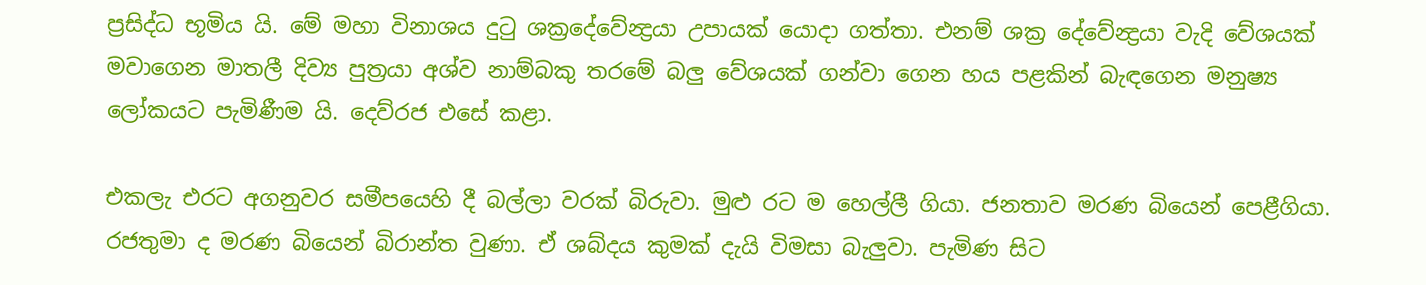ප්‍රසිද්ධ භූමිය යි. මේ මහා විනාශය දුටු ශක්‍රදේවේන්‍ද්‍රයා උපායක් යොදා ගත්තා. එනම් ශක්‍ර දේවේන්‍ද්‍රයා වැදි වේශයක් මවාගෙන මාතලී දිව්‍ය පුත්‍රයා අශ්ව නාම්බකු තරමේ බලු වේශයක් ගන්වා ගෙන හය පළකින් බැඳගෙන මනුෂ්‍ය ලෝකයට පැමිණීම යි. දෙව්රජ එසේ කළා.

එකලැ එරට අගනුවර සමීපයෙහි දී බල්ලා වරක් බිරුවා. මුළු රට ම හෙල්ලී ගියා. ජනතාව මරණ බියෙන් පෙළීගියා. රජතුමා ද මරණ බියෙන් බිරාන්ත වුණා. ඒ ශබ්දය කුමක් දැයි විමසා බැලුවා. පැමිණ සිට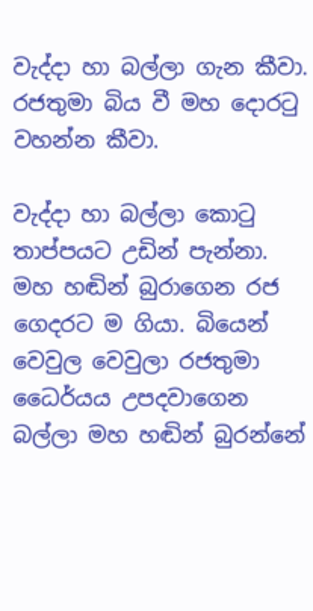වැද්දා හා බල්ලා ගැන කීවා. රජතුමා බිය වී මහ දොරටු වහන්න කීවා.

වැද්දා හා බල්ලා කොටු තාප්පයට උඩින් පැන්නා. මහ හඬින් බුරාගෙන රජ ගෙදරට ම ගියා. බියෙන් වෙවුල වෙවුලා රජතුමා ධෛර්යය උපදවාගෙන බල්ලා මහ හඬින් බුරන්නේ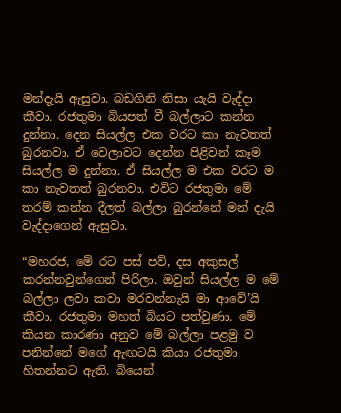මන්දැයි ඇසුවා. බඩගිනි නිසා යැයි වැද්දා කීවා. රජතුමා බියපත් වී බල්ලාට කන්න දුන්නා. දෙන සියල්ල එක වරට කා නැවතත් බුරනවා. ඒ වෙලාවට දෙන්න පිළිවන් කෑම සියල්ල ම දුන්නා. ඒ සියල්ල ම එක වරට ම කා නැවතත් බුරනවා. එවිට රජතුමා මේ තරම් කන්න දීලත් බල්ලා බුරන්නේ මන් දැයි වැද්දාගෙන් ඇසුවා.

“මහරජ, මේ රට පස් පව්, දස අකුසල් කරන්නවුන්ගෙන් පිරිලා. ඔවුන් සියල්ල ම මේ බල්ලා ලවා කවා මරවන්නැයි මා ආවේ’යි කීවා. රජතුමා මහත් බියට පත්වුණා. මේ කියන කාරණා අනුව මේ බල්ලා පළමු ව පනින්නේ මගේ ඇඟටයි කියා රජතුමා හිතන්නට ඇති. බියෙන්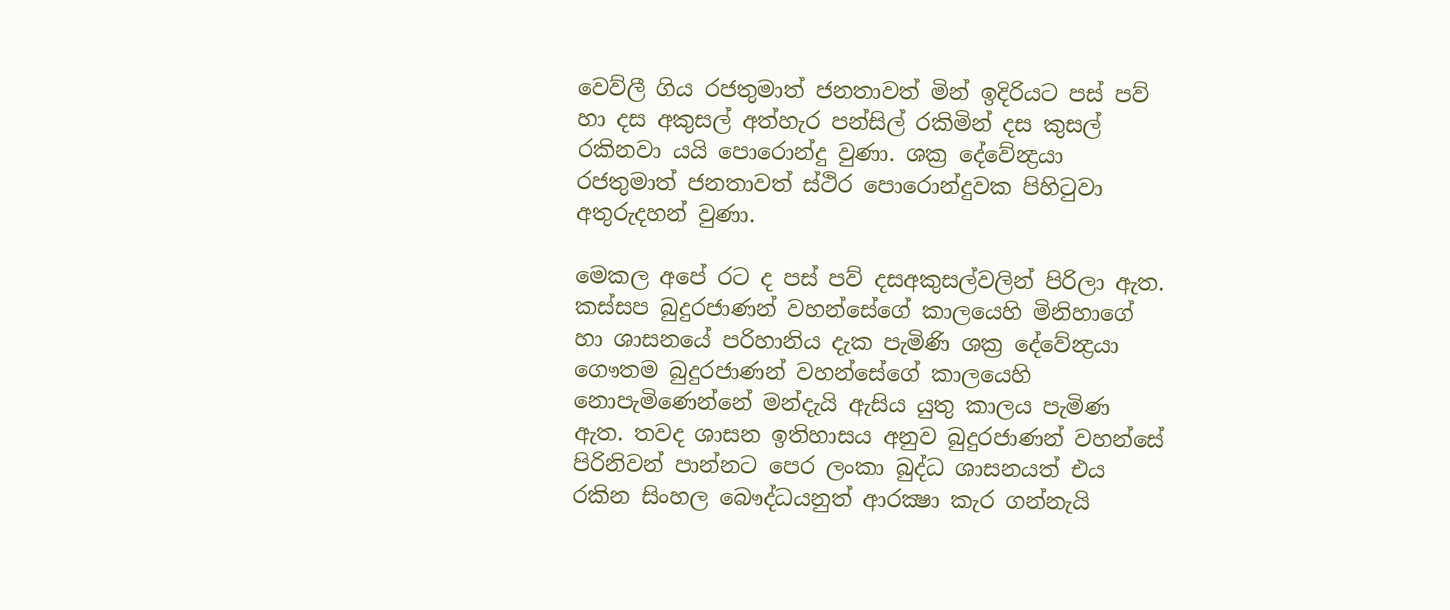වෙව්ලී ගිය රජතුමාත් ජනතාවත් මින් ඉදිරියට පස් පව් හා දස අකුසල් අත්හැර පන්සිල් රකිමින් දස කුසල් රකිනවා යයි පොරොන්දු වුණා. ශක්‍ර දේවේන්‍ද්‍රයා රජතුමාත් ජනතාවත් ස්ථිර පොරොන්දුවක පිහිටුවා අතුරුදහන් වුණා.

මෙකල අපේ රට ද පස් පව් දසඅකුසල්වලින් පිරිලා ඇත. කස්සප බුදුරජාණන් වහන්සේගේ කාලයෙහි මිනිහාගේ හා ශාසනයේ පරිහානිය දැක පැමිණි ශක්‍ර දේවේන්‍ද්‍රයා ගෞතම බුදුරජාණන් වහන්සේගේ කාලයෙහි නොපැමිණෙන්නේ මන්දැයි ඇසිය යුතු කාලය පැමිණ ඇත. තවද ශාසන ඉතිහාසය අනුව බුදුරජාණන් වහන්සේ පිරිනිවන් පාන්නට පෙර ලංකා බුද්ධ ශාසනයත් එය රකින සිංහල බෙ‍ෟද්ධයනුත් ආරක්‍ෂා කැර ගන්නැයි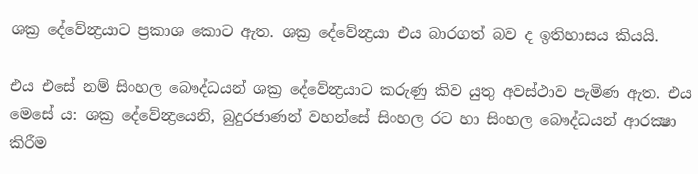ශක්‍ර දේවේන්‍ද්‍රයාට ප්‍රකාශ ‍කොට ඇත. ශක්‍ර දේවේන්‍ද්‍රයා එය බාරගත් බව ද ඉතිහාසය කියයි.

එය එසේ නම් සිංහල බෞද්ධයන් ශක්‍ර දේවේන්‍ද්‍රයාට කරුණු කිව යුතු අවස්ථාව පැමිණ ඇත. එය මෙසේ ය: ශක්‍ර දේවේන්‍ද්‍රයෙනි, බුදුරජාණන් වහන්සේ සිංහල රට හා සිංහල බෞද්ධයන් ආරක්‍ෂා කිරීම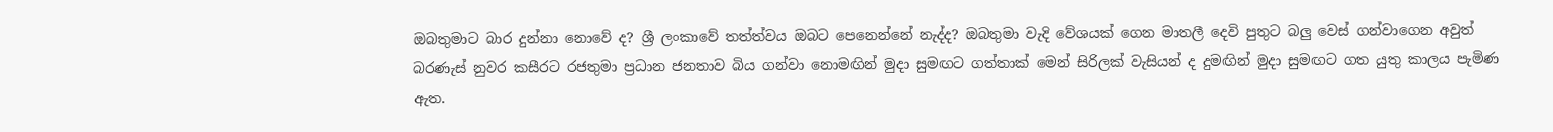ඔබතුමාට බාර දුන්නා නොවේ ද? ශ්‍රී ලංකාවේ තත්ත්වය ඔබට පෙනෙන්නේ නැද්ද? ඔබතුමා වැදි වේශයක් ගෙන මාතලී දෙවි පුතුට බලු වෙස් ගන්වාගෙන අවුත් බරණැස් නුවර කසීරට රජතුමා ප්‍රධාන ජනතාව බිය ගන්වා නොමඟින් මුදා සුමඟට ගත්තාක් මෙන් සිරිලක් වැසියන් ද දුමඟින් මුදා සුමඟට ගත යුතු කාලය පැමිණ ඇත.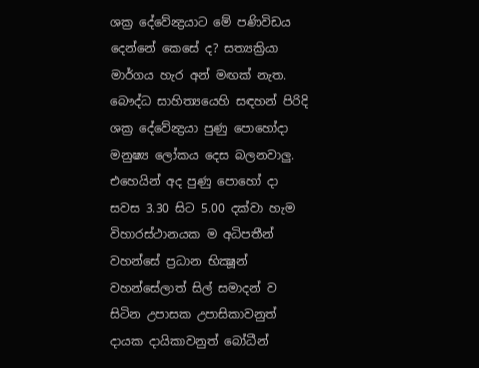ශක්‍ර දේවේන්‍ද්‍රයාට මේ පණිවිඩය දෙන්නේ කෙසේ ද? සත්‍යක්‍රියා මාර්ගය හැර අන් මඟක් නැත. බෞද්ධ සාහිත්‍යයෙහි සඳහන් පිරිදි ශක්‍ර දේවේන්‍ද්‍රයා පුණු පොහෝදා මනුෂ්‍ය ලෝකය දෙස බලනවාලු. එහෙයින් අද පුණු පොහෝ දා සවස 3.30 සිට 5.00 දක්වා හැම විහාරස්ථානයක ම අධිපතීන් වහන්සේ ප්‍රධාන භික්‍ෂූන් වහන්සේලාත් සිල් සමාදන් ව සිටින උපාසක උපාසිකාවනුත් දායක දායිකාවනුත් බෝධීන්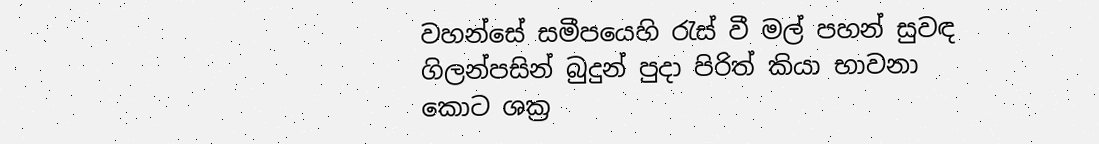වහන්සේ සමීපයෙහි රැස් වී මල් පහන් සුවඳ ගිලන්පසින් බුදුන් පුදා පිරිත් කියා භාවනා කොට ශක්‍ර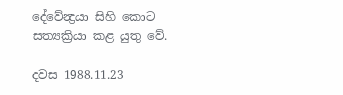දේවේන්‍ද්‍රයා සිහි කොට සත්‍යක්‍රියා කළ යුතු වේ.

දවස 1988.11.23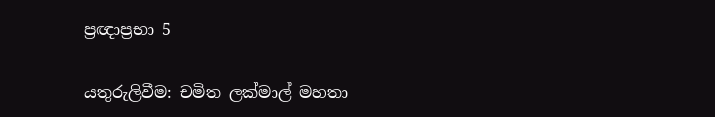ප්‍රඥාප්‍රභා 5

යතුරුලිවීම: චමිත ලක්මාල් මහතා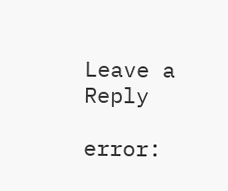Leave a Reply

error: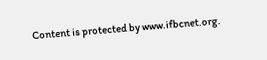Content is protected by www.ifbcnet.org.